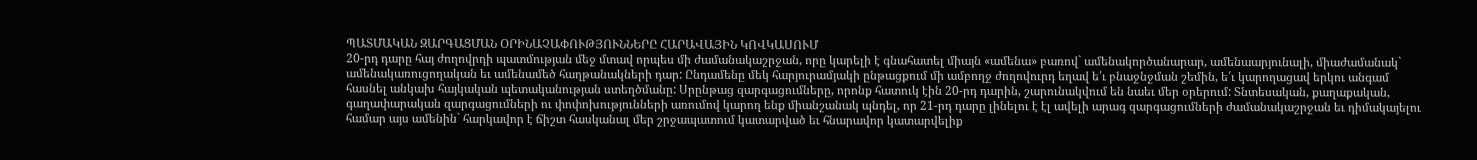ՊԱՏՄԱԿԱՆ ԶԱՐԳԱՑՄԱՆ ՕՐԻՆԱՉԱՓՈՒԹՅՈՒՆՆԵՐԸ ՀԱՐԱՎԱՅԻՆ ԿՈՎԿԱՍՈՒՄ
20-րդ դարը հայ ժողովրդի պատմության մեջ մտավ որպես մի ժամանակաշրջան, որը կարելի է գնահատել միայն «ամենա» բառով` ամենակործանարար, ամենաարյունալի, միաժամանակ` ամենակառուցողական եւ ամենամեծ հաղթանակների դար: Ընդամենը մեկ հարյուրամյակի ընթացքում մի ամբողջ ժողովուրդ եղավ ե՛ւ բնաջնջման շեմին, ե՛ւ կարողացավ երկու անգամ հասնել անկախ հայկական պետականության ստեղծմանը: Սրընթաց զարգացումները, որոնք հատուկ էին 20-րդ դարին, շարունակվում են նաեւ մեր օրերում: Տնտեսական, քաղաքական, գաղափարական զարգացումների ու փոփոխությունների առումով կարող ենք միանշանակ պնդել, որ 21-րդ դարը լինելու է էլ ավելի արագ զարգացումների ժամանակաշրջան եւ դիմակայելու համար այս ամենին` հարկավոր է ճիշտ հասկանալ մեր շրջապատում կատարված եւ հնարավոր կատարվելիք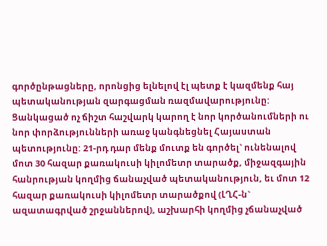գործընթացները, որոնցից ելնելով էլ պետք է կազմենք հայ պետականության զարգացման ռազմավարությունը: Ցանկացած ոչ ճիշտ հաշվարկ կարող է նոր կործանումների ու նոր փորձությունների առաջ կանգնեցնել Հայաստան պետությունը: 21-րդ դար մենք մուտք են գործել` ունենալով մոտ 30 հազար քառակուսի կիլոմետր տարածք, միջազգային հանրության կողմից ճանաչված պետականություն, եւ մոտ 12 հազար քառակուսի կիլոմետր տարածքով (ԼՂՀ-ն` ազատագրված շրջաններով), աշխարհի կողմից չճանաչված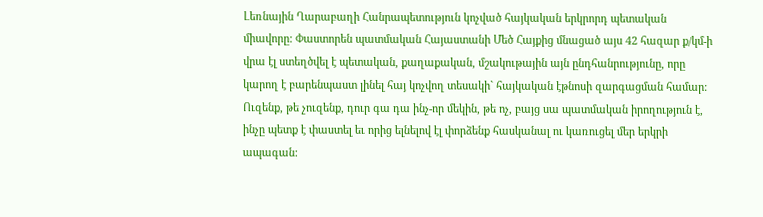Լեռնային Ղարաբաղի Հանրապետություն կոչված հայկական երկրորդ պետական միավորը: Փաստորեն պատմական Հայաստանի Մեծ Հայքից մնացած այս 42 հազար ք/կմ-ի վրա էլ ստեղծվել է պետական, քաղաքական, մշակութային այն ընդհանրությունը, որը կարող է բարենպաստ լինել հայ կոչվող տեսակի` հայկական էթնոսի զարգացման համար: Ուզենք, թե չուզենք, դուր գա դա ինչ-որ մեկին, թե ոչ, բայց սա պատմական իրողություն է, ինչը պետք է փաստել եւ որից ելնելով էլ փորձենք հասկանալ ու կառուցել մեր երկրի ապագան: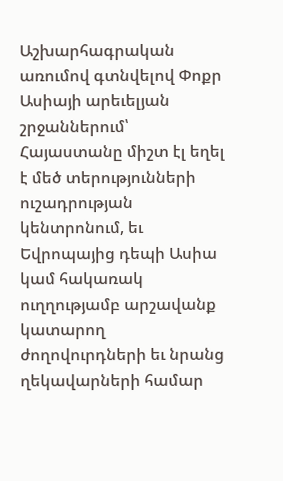Աշխարհագրական առումով գտնվելով Փոքր Ասիայի արեւելյան շրջաններում՝ Հայաստանը միշտ էլ եղել է մեծ տերությունների ուշադրության կենտրոնում, եւ Եվրոպայից դեպի Ասիա կամ հակառակ ուղղությամբ արշավանք կատարող ժողովուրդների եւ նրանց ղեկավարների համար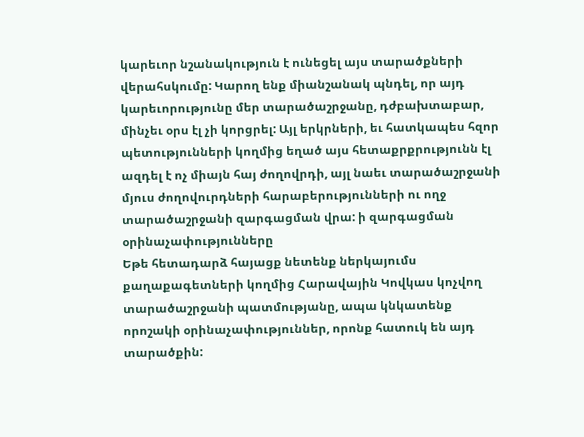կարեւոր նշանակություն է ունեցել այս տարածքների վերահսկումը: Կարող ենք միանշանակ պնդել, որ այդ կարեւորությունը մեր տարածաշրջանը, դժբախտաբար, մինչեւ օրս էլ չի կորցրել: Այլ երկրների, եւ հատկապես հզոր պետությունների կողմից եղած այս հետաքրքրությունն էլ ազդել է ոչ միայն հայ ժողովրդի, այլ նաեւ տարածաշրջանի մյուս ժողովուրդների հարաբերությունների ու ողջ տարածաշրջանի զարգացման վրա: ի զարգացման օրինաչափությունները
Եթե հետադարձ հայացք նետենք ներկայումս քաղաքագետների կողմից Հարավային Կովկաս կոչվող տարածաշրջանի պատմությանը, ապա կնկատենք որոշակի օրինաչափություններ, որոնք հատուկ են այդ տարածքին: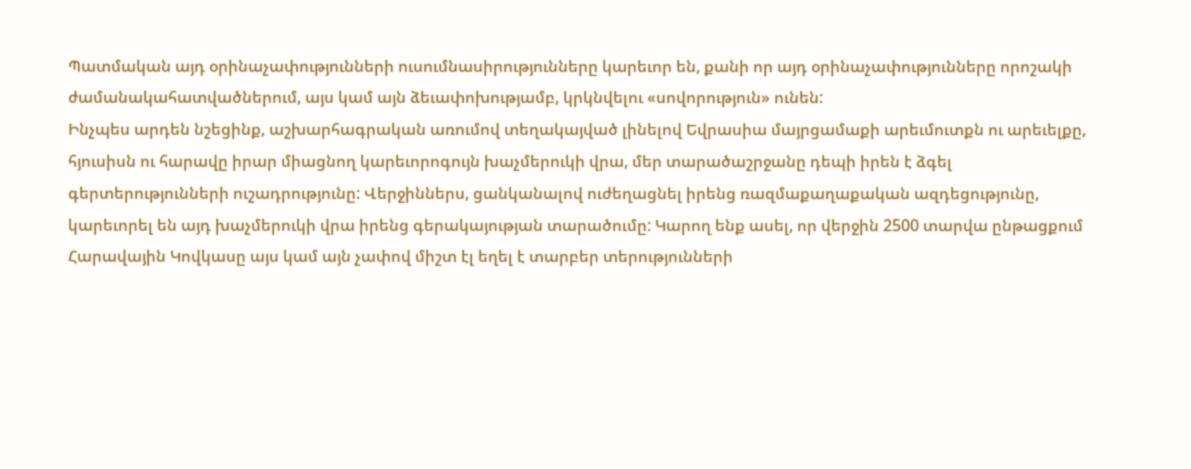Պատմական այդ օրինաչափությունների ուսումնասիրությունները կարեւոր են, քանի որ այդ օրինաչափությունները որոշակի ժամանակահատվածներում, այս կամ այն ձեւափոխությամբ, կրկնվելու «սովորություն» ունեն:
Ինչպես արդեն նշեցինք, աշխարհագրական առումով տեղակայված լինելով Եվրասիա մայրցամաքի արեւմուտքն ու արեւելքը, հյուսիսն ու հարավը իրար միացնող կարեւորոգույն խաչմերուկի վրա, մեր տարածաշրջանը դեպի իրեն է ձգել գերտերությունների ուշադրությունը: Վերջիններս, ցանկանալով ուժեղացնել իրենց ռազմաքաղաքական ազդեցությունը, կարեւորել են այդ խաչմերուկի վրա իրենց գերակայության տարածումը: Կարող ենք ասել, որ վերջին 2500 տարվա ընթացքում Հարավային Կովկասը այս կամ այն չափով միշտ էլ եղել է տարբեր տերությունների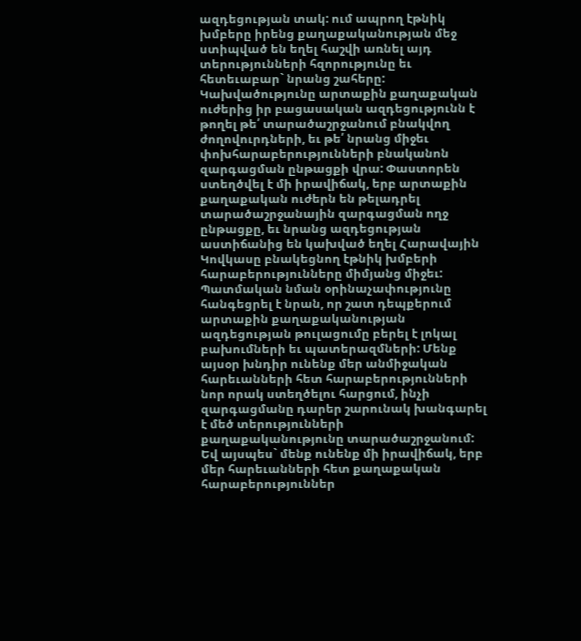ազդեցության տակ: ում ապրող էթնիկ խմբերը իրենց քաղաքականության մեջ ստիպված են եղել հաշվի առնել այդ տերությունների հզորությունը եւ հետեւաբար` նրանց շահերը: Կախվածությունը արտաքին քաղաքական ուժերից իր բացասական ազդեցությունն է թողել թե՛ տարածաշրջանում բնակվող ժողովուրդների, եւ թե՛ նրանց միջեւ փոխհարաբերությունների բնականոն զարգացման ընթացքի վրա: Փաստորեն ստեղծվել է մի իրավիճակ, երբ արտաքին քաղաքական ուժերն են թելադրել տարածաշրջանային զարգացման ողջ ընթացքը, եւ նրանց ազդեցության աստիճանից են կախված եղել Հարավային Կովկասը բնակեցնող էթնիկ խմբերի հարաբերությունները միմյանց միջեւ: Պատմական նման օրինաչափությունը հանգեցրել է նրան, որ շատ դեպքերում արտաքին քաղաքականության ազդեցության թուլացումը բերել է լոկալ բախումների եւ պատերազմների: Մենք այսօր խնդիր ունենք մեր անմիջական հարեւանների հետ հարաբերությունների նոր որակ ստեղծելու հարցում, ինչի զարգացմանը դարեր շարունակ խանգարել է մեծ տերությունների քաղաքականությունը տարածաշրջանում: Եվ այսպես` մենք ունենք մի իրավիճակ, երբ մեր հարեւանների հետ քաղաքական հարաբերություններ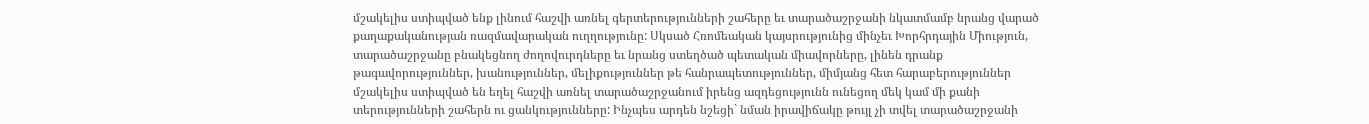մշակելիս ստիպված ենք լինում հաշվի առնել գերտերությունների շահերը եւ տարածաշրջանի նկատմամբ նրանց վարած քաղաքականության ռազմավարական ուղղությունը: Սկսած Հռոմեական կայսրությունից մինչեւ Խորհրդային Միություն, տարածաշրջանը բնակեցնող ժողովուրդները եւ նրանց ստեղծած պետական միավորները, լինեն դրանք թագավորություններ, խանություններ, մելիքություններ թե հանրապետություններ, միմյանց հետ հարաբերություններ մշակելիս ստիպված են եղել հաշվի առնել տարածաշրջանում իրենց ազդեցությունն ունեցող մեկ կամ մի քանի տերությունների շահերն ու ցանկությունները: Ինչպես արդեն նշեցի` նման իրավիճակը թույլ չի տվել տարածաշրջանի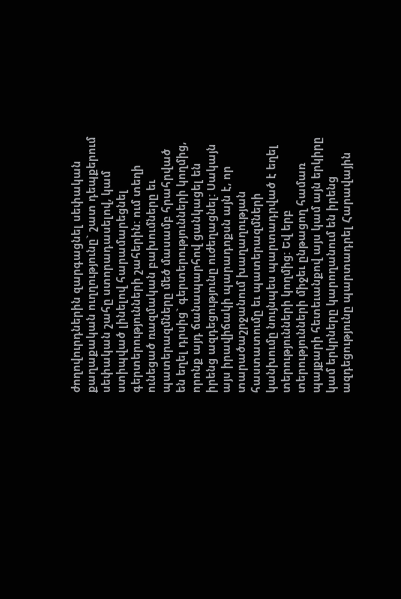ժողովուրդներին զարգացնել սեփական քաղաքական ուղղությունը` շատ դեպքերում սեփական շահը ստորադասելով, կամ ստիպված լինելով հարամարեցնել գերտերությունների շահերին: ում տեղի ունեցած ռազմական բախումները եւ պատերազմները մեծ մասամբ հրահրված են եղել դրսից` գերտերությունների կողմից, որոնք այդ ճանապարհով ցանկացել են իրենց ազդեցությունը ուժեղացնել: Սակայն այս իրավիճակի պարադոքսն այն է, որ տարածաշրջանում խաղաղության հաստատումը եւ պատերազմների կանխումը նույնպես պարտադրված է եղել տերությունների կողմից: Եվ երբ տերությունների միջեւ ընթացող համառ պայքարի հետեւանքով այս կամ այն երկիրը կամ երկրները կարողանում են իրենց ազդեցությունը պարտադրել Հարավային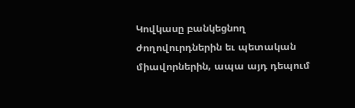Կովկասը բանկեցնող ժողովուրդներին եւ պետական միավորներին, ապա այդ դեպում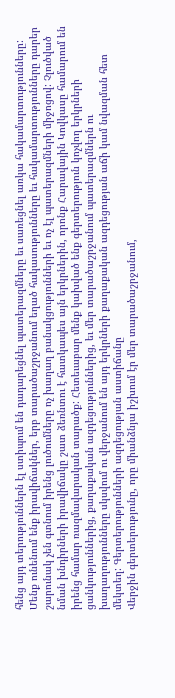հենց այդ տերություններն էլ ստիպում են դադարեցնել պատերազմները եւ սառեցնել առկա հակամարտությունները: Մենք ունենում ենք իրավիճակներ, երբ տարածաշրջանում եղած հակասությունները եւ հակամարտությունները դարեր շարունակ չեն գտնում իրենց լուծումները ոչ խաղաղ բանակցությունների եւ ոչ էլ պատերազմների միջոցով: Չլուծված նման խնդիրների իրավիճակը շատ ձեռնտու է հատկապես այն երկրներին, որոնք Հարավային Կովկասը համարում են իրենց համար ռազմավարական տարածք: Հետեւաբար մենք կախված ենք գերտերություն կոչվող երկրների ցանկություններից, քաղաքական ազդեցություններից, եւ մեր տարածաշրջանում պատերազմներն ու խաղաղությունները սկսվում ու վերջանում են այդ երկրների քաղաքական ազդեցության աճի կամ նվազման հետ մեկտեղ: Գերտերությունների ազդեցության աստիճանը
Վերջին գերտերությունը, որը միանձնյա իշխում էր մեր տարածաշրջանում,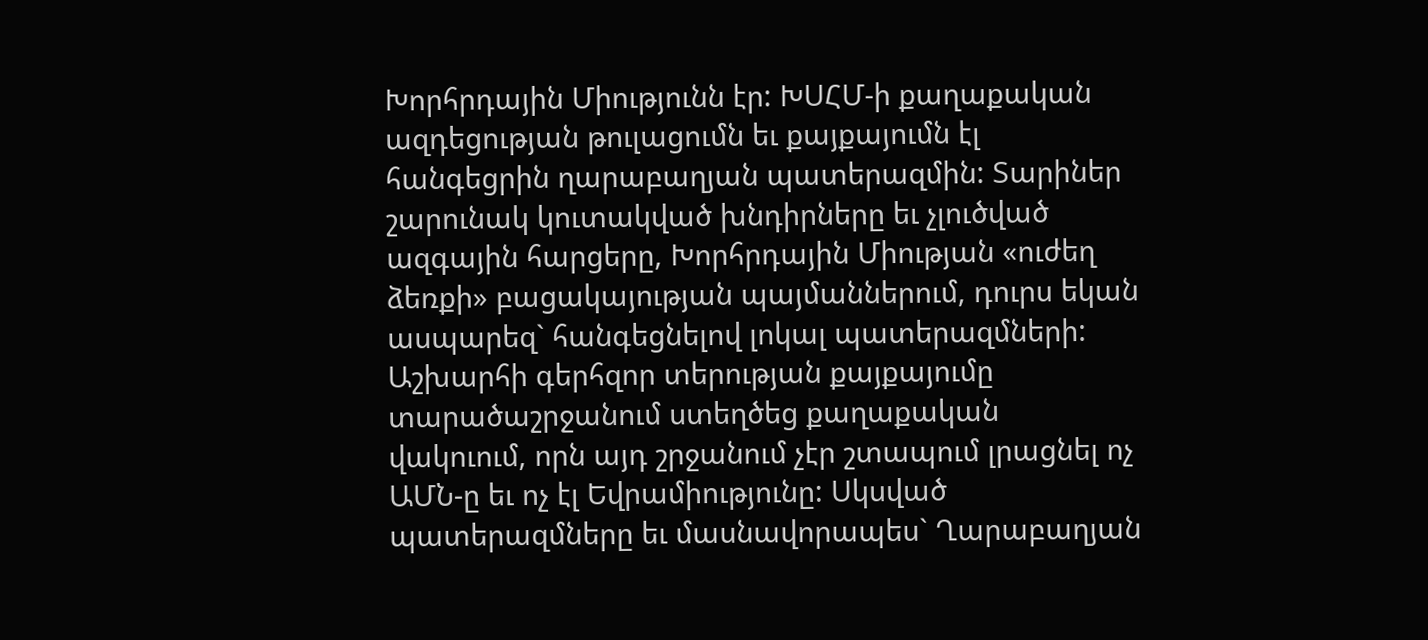Խորհրդային Միությունն էր: ԽՍՀՄ-ի քաղաքական ազդեցության թուլացումն եւ քայքայումն էլ հանգեցրին ղարաբաղյան պատերազմին: Տարիներ շարունակ կուտակված խնդիրները եւ չլուծված ազգային հարցերը, Խորհրդային Միության «ուժեղ ձեռքի» բացակայության պայմաններում, դուրս եկան ասպարեզ` հանգեցնելով լոկալ պատերազմների: Աշխարհի գերհզոր տերության քայքայումը տարածաշրջանում ստեղծեց քաղաքական վակուում, որն այդ շրջանում չէր շտապում լրացնել ոչ ԱՄՆ-ը եւ ոչ էլ Եվրամիությունը: Սկսված պատերազմները եւ մասնավորապես` Ղարաբաղյան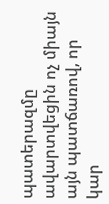պատերազմը ավարտվեցին ոչ միայն այն պատճառով, որ կար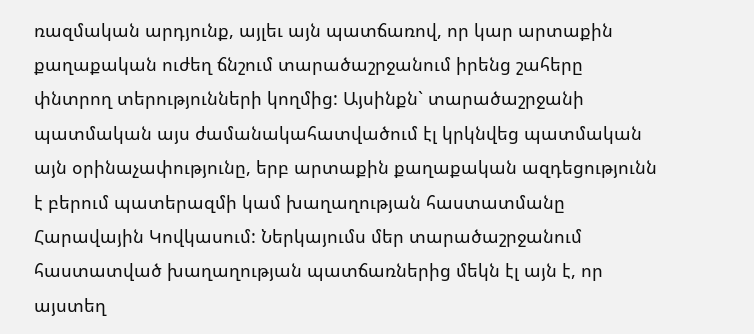ռազմական արդյունք, այլեւ այն պատճառով, որ կար արտաքին քաղաքական ուժեղ ճնշում տարածաշրջանում իրենց շահերը փնտրող տերությունների կողմից: Այսինքն` տարածաշրջանի պատմական այս ժամանակահատվածում էլ կրկնվեց պատմական այն օրինաչափությունը, երբ արտաքին քաղաքական ազդեցությունն է բերում պատերազմի կամ խաղաղության հաստատմանը Հարավային Կովկասում: Ներկայումս մեր տարածաշրջանում հաստատված խաղաղության պատճառներից մեկն էլ այն է, որ այստեղ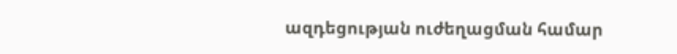ազդեցության ուժեղացման համար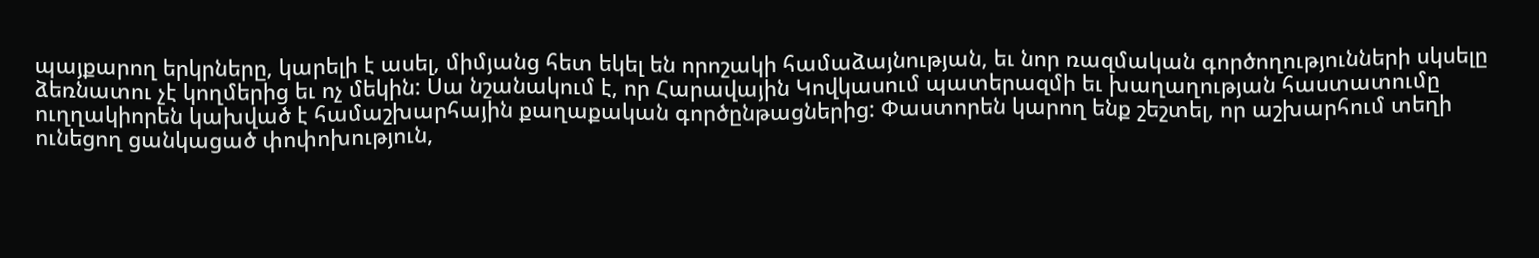պայքարող երկրները, կարելի է ասել, միմյանց հետ եկել են որոշակի համաձայնության, եւ նոր ռազմական գործողությունների սկսելը ձեռնատու չէ կողմերից եւ ոչ մեկին: Սա նշանակում է, որ Հարավային Կովկասում պատերազմի եւ խաղաղության հաստատումը ուղղակիորեն կախված է համաշխարհային քաղաքական գործընթացներից: Փաստորեն կարող ենք շեշտել, որ աշխարհում տեղի ունեցող ցանկացած փոփոխություն,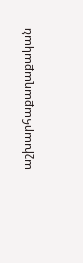աշխարհաքաղաքական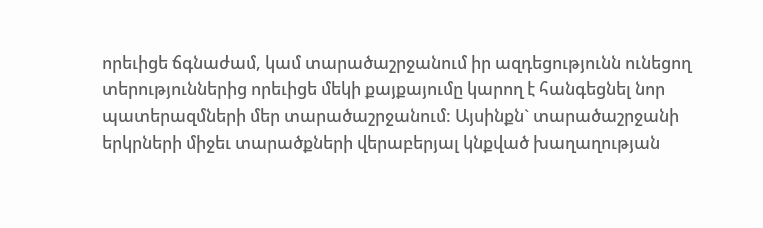որեւիցե ճգնաժամ, կամ տարածաշրջանում իր ազդեցությունն ունեցող տերություններից որեւիցե մեկի քայքայումը կարող է հանգեցնել նոր պատերազմների մեր տարածաշրջանում: Այսինքն` տարածաշրջանի երկրների միջեւ տարածքների վերաբերյալ կնքված խաղաղության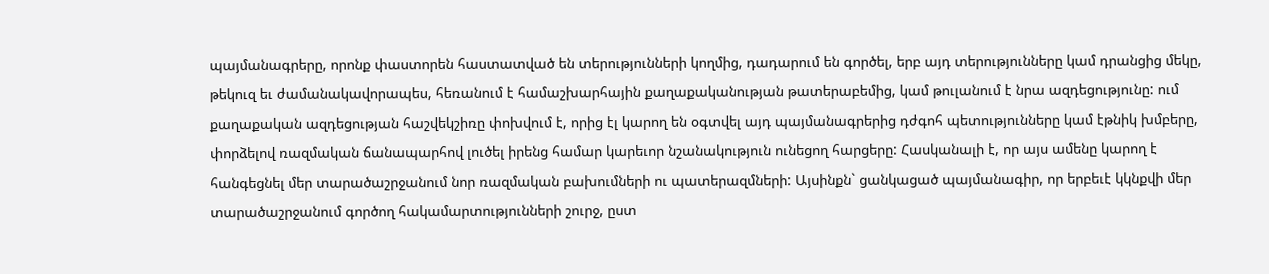պայմանագրերը, որոնք փաստորեն հաստատված են տերությունների կողմից, դադարում են գործել, երբ այդ տերությունները կամ դրանցից մեկը, թեկուզ եւ ժամանակավորապես, հեռանում է համաշխարհային քաղաքականության թատերաբեմից, կամ թուլանում է նրա ազդեցությունը: ում քաղաքական ազդեցության հաշվեկշիռը փոխվում է, որից էլ կարող են օգտվել այդ պայմանագրերից դժգոհ պետությունները կամ էթնիկ խմբերը, փորձելով ռազմական ճանապարհով լուծել իրենց համար կարեւոր նշանակություն ունեցող հարցերը: Հասկանալի է, որ այս ամենը կարող է հանգեցնել մեր տարածաշրջանում նոր ռազմական բախումների ու պատերազմների: Այսինքն` ցանկացած պայմանագիր, որ երբեւէ կկնքվի մեր տարածաշրջանում գործող հակամարտությունների շուրջ, ըստ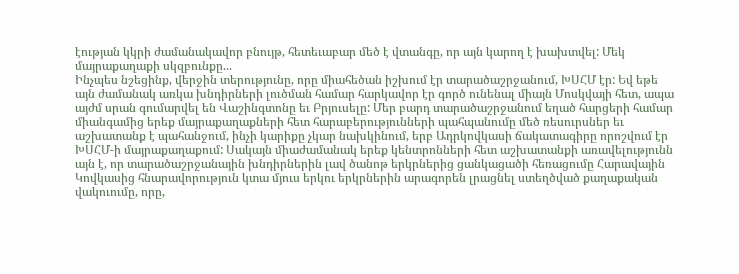էության կկրի ժամանակավոր բնույթ, հետեւաբար մեծ է վտանգը, որ այն կարող է խախտվել: Մեկ մայրաքաղաքի սկզբունքը...
Ինչպես նշեցինք, վերջին տերությունը, որը միահեծան իշխում էր տարածաշրջանում, ԽՍՀՄ էր: Եվ եթե այն ժամանակ առկա խնդիրների լուծման համար հարկավոր էր գործ ունենալ միայն Մոսկվայի հետ, ապա այժմ սրան գումարվել են Վաշինգտոնը եւ Բրյուսելը: Մեր բարդ տարածաշրջանում եղած հարցերի համար միանգամից երեք մայրաքաղաքների հետ հարաբերությունների պահպանումը մեծ ռեսուրսներ եւ աշխատանք է պահանջում, ինչի կարիքը չկար նախկինում, երբ Ադրկովկասի ճակատագիրը որոշվում էր ԽՍՀՄ-ի մայրաքաղաքում: Սակայն միաժամանակ երեք կենտրոնների հետ աշխատանքի առավելությունն այն է, որ տարածաշրջանային խնդիրներին լավ ծանոթ երկրներից ցանկացածի հեռացումը Հարավային Կովկասից հնարավորություն կտա մյուս երկու երկրներին արագորեն լրացնել ստեղծված քաղաքական վակուումը, որը,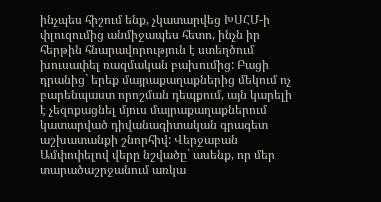ինչպես հիշում ենք, չկատարվեց ԽՍՀՄ-ի փլուզումից անմիջապես հետո, ինչն իր հերթին հնարավորություն է ստեղծում խուսափել ռազմական բախումից: Բացի դրանից` երեք մայրաքաղաքներից մեկում ոչ բարենպաստ որոշման դեպքում, այն կարելի է չեզոքացնել մյուս մայրաքաղաքներում կատարված դիվանագիտական գրագետ աշխատանքի շնորհիվ: Վերջաբան
Ամփոփելով վերը նշվածը` ասենք, որ մեր տարածաշրջանում առկա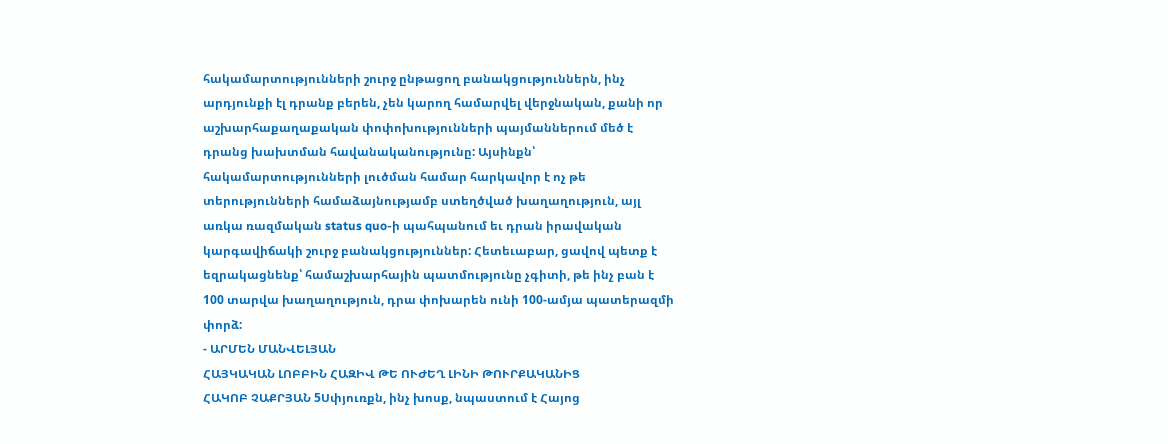հակամարտությունների շուրջ ընթացող բանակցություններն, ինչ արդյունքի էլ դրանք բերեն, չեն կարող համարվել վերջնական, քանի որ աշխարհաքաղաքական փոփոխությունների պայմաններում մեծ է դրանց խախտման հավանականությունը: Այսինքն՝ հակամարտությունների լուծման համար հարկավոր է ոչ թե տերությունների համաձայնությամբ ստեղծված խաղաղություն, այլ առկա ռազմական status quo-ի պահպանում եւ դրան իրավական կարգավիճակի շուրջ բանակցություններ: Հետեւաբար, ցավով պետք է եզրակացնենք՝ համաշխարհային պատմությունը չգիտի, թե ինչ բան է 100 տարվա խաղաղություն, դրա փոխարեն ունի 100-ամյա պատերազմի փորձ:
- ԱՐՄԵՆ ՄԱՆՎԵԼՅԱՆ
ՀԱՅԿԱԿԱՆ ԼՈԲԲԻՆ ՀԱԶԻՎ ԹԵ ՈՒԺԵՂ ԼԻՆԻ ԹՈՒՐՔԱԿԱՆԻՑ
ՀԱԿՈԲ ՉԱՔՐՅԱՆ 5Սփյուռքն, ինչ խոսք, նպաստում է Հայոց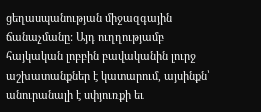ցեղասպանության միջազգային ճանաչմանը: Այդ ուղղությամբ հայկական լոբբին բավականին լուրջ աշխատանքներ է կատարում, այսինքն՝ անուրանալի է սփյուռքի եւ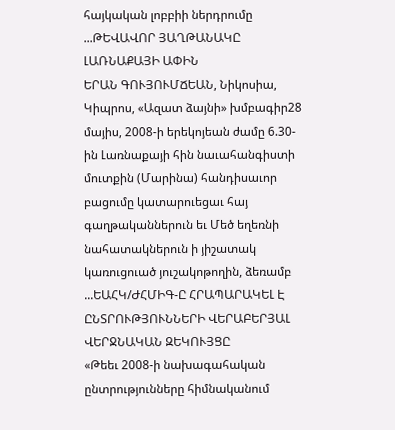հայկական լոբբիի ներդրումը ...ԹԵՎԱՎՈՐ ՅԱՂԹԱՆԱԿԸ ԼԱՌՆԱՔԱՅԻ ԱՓԻՆ
ԵՐԱՆ ԳՈՒՅՈՒՄՃԵԱՆ, Նիկոսիա, Կիպրոս, «Ազատ ձայնի» խմբագիր28 մայիս, 2008-ի երեկոյեան ժամը 6.30-ին Լառնաքայի հին նաւահանգիստի մուտքին (Մարինա) հանդիսաւոր բացումը կատարուեցաւ հայ գաղթականներուն եւ Մեծ եղեռնի նահատակներուն ի յիշատակ կառուցուած յուշակոթողին, ձեռամբ ...ԵԱՀԿ/ԺՀՄԻԳ-Ը ՀՐԱՊԱՐԱԿԵԼ Է ԸՆՏՐՈՒԹՅՈՒՆՆԵՐԻ ՎԵՐԱԲԵՐՅԱԼ ՎԵՐՋՆԱԿԱՆ ԶԵԿՈՒՅՑԸ
«Թեեւ 2008-ի նախագահական ընտրությունները հիմնականում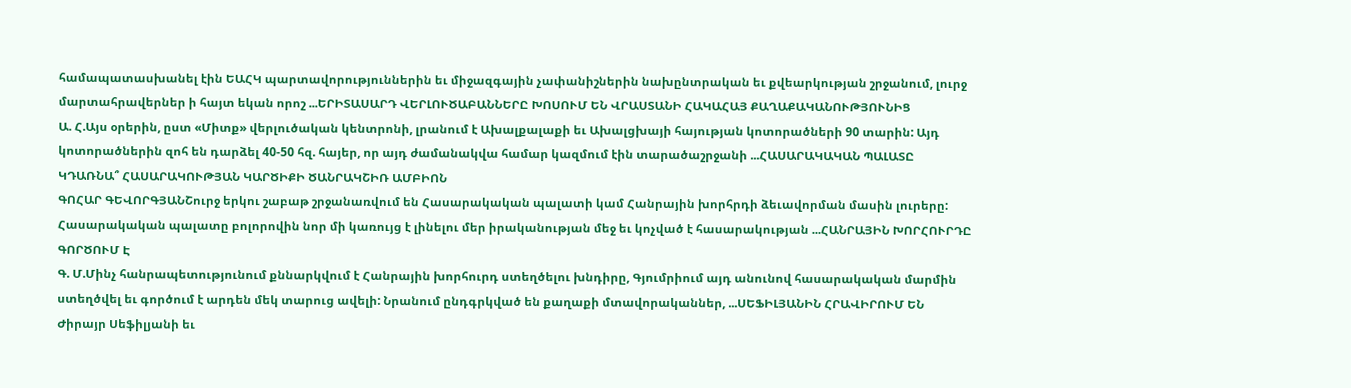համապատասխանել էին ԵԱՀԿ պարտավորություններին եւ միջազգային չափանիշներին նախընտրական եւ քվեարկության շրջանում, լուրջ մարտահրավերներ ի հայտ եկան որոշ ...ԵՐԻՏԱՍԱՐԴ ՎԵՐԼՈՒԾԱԲԱՆՆԵՐԸ ԽՈՍՈՒՄ ԵՆ ՎՐԱՍՏԱՆԻ ՀԱԿԱՀԱՅ ՔԱՂԱՔԱԿԱՆՈՒԹՅՈՒՆԻՑ
Ա. Հ.Այս օրերին, ըստ «Միտք» վերլուծական կենտրոնի, լրանում է Ախալքալաքի եւ Ախալցխայի հայության կոտորածների 90 տարին: Այդ կոտորածներին զոհ են դարձել 40-50 հզ. հայեր, որ այդ ժամանակվա համար կազմում էին տարածաշրջանի ...ՀԱՍԱՐԱԿԱԿԱՆ ՊԱԼԱՏԸ ԿԴԱՌՆԱ՞ ՀԱՍԱՐԱԿՈՒԹՅԱՆ ԿԱՐԾԻՔԻ ԾԱՆՐԱԿՇԻՌ ԱՄԲԻՈՆ
ԳՈՀԱՐ ԳԵՎՈՐԳՅԱՆՇուրջ երկու շաբաթ շրջանառվում են Հասարակական պալատի կամ Հանրային խորհրդի ձեւավորման մասին լուրերը: Հասարակական պալատը բոլորովին նոր մի կառույց է լինելու մեր իրականության մեջ եւ կոչված է հասարակության ...ՀԱՆՐԱՅԻՆ ԽՈՐՀՈՒՐԴԸ ԳՈՐԾՈՒՄ Է
Գ. Մ.Մինչ հանրապետությունում քննարկվում է Հանրային խորհուրդ ստեղծելու խնդիրը, Գյումրիում այդ անունով հասարակական մարմին ստեղծվել եւ գործում է արդեն մեկ տարուց ավելի: Նրանում ընդգրկված են քաղաքի մտավորականներ, ...ՍԵՖԻԼՅԱՆԻՆ ՀՐԱՎԻՐՈՒՄ ԵՆ
Ժիրայր Սեֆիլյանի եւ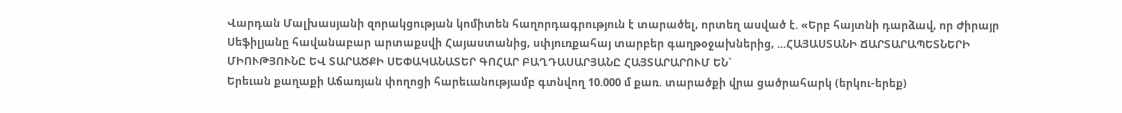Վարդան Մալխասյանի զորակցության կոմիտեն հաղորդագրություն է տարածել, որտեղ ասված է. «Երբ հայտնի դարձավ, որ Ժիրայր Սեֆիլյանը հավանաբար արտաքսվի Հայաստանից, սփյուռքահայ տարբեր գաղթօջախներից, ...ՀԱՅԱՍՏԱՆԻ ՃԱՐՏԱՐԱՊԵՏՆԵՐԻ ՄԻՈՒԹՅՈՒՆԸ ԵՎ ՏԱՐԱԾՔԻ ՍԵՓԱԿԱՆԱՏԵՐ ԳՈՀԱՐ ԲԱՂԴԱՍԱՐՅԱՆԸ ՀԱՅՏԱՐԱՐՈՒՄ ԵՆ`
Երեւան քաղաքի Աճառյան փողոցի հարեւանությամբ գտնվող 10.000 մ քառ. տարածքի վրա ցածրահարկ (երկու-երեք)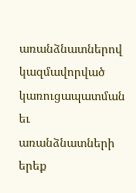առանձնատներով կազմավորված կառուցապատման եւ առանձնատների երեք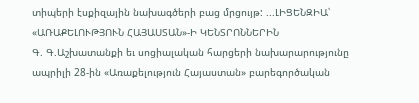տիպերի էսքիզային նախագծերի բաց մրցույթ: ...ԼԻՑԵՆԶԻԱ՝ «ԱՌԱՔԵԼՈՒԹՅՈՒՆ ՀԱՅԱՍՏԱՆ»-Ի ԿԵՆՏՐՈՆՆԵՐԻՆ
Գ. Գ.Աշխատանքի եւ սոցիալական հարցերի նախարարությունը ապրիլի 28-ին «Առաքելություն Հայաստան» բարեգործական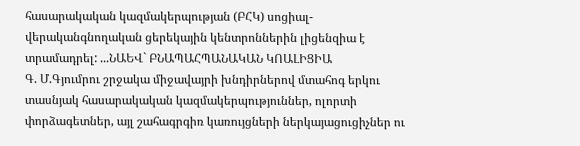հասարակական կազմակերպության (ԲՀԿ) սոցիալ-վերականգնողական ցերեկային կենտրոններին լիցենզիա է տրամադրել: ...ՆԱԵՎ` ԲՆԱՊԱՀՊԱՆԱԿԱՆ ԿՈԱԼԻՑԻԱ
Գ. Մ.Գյումրու շրջակա միջավայրի խնդիրներով մտահոգ երկու տասնյակ հասարակական կազմակերպություններ, ոլորտի փորձագետներ, այլ շահագրգիռ կառույցների ներկայացուցիչներ ու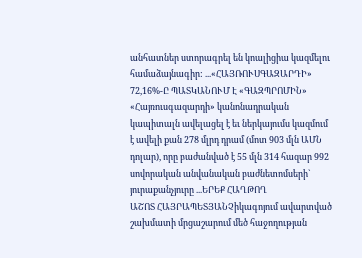անհատներ ստորագրել են կոալիցիա կազմելու համաձայնագիր: ...«ՀԱՅՌՈՒՍԳԱԶԱՐԴԻ» 72,16%-Ը ՊԱՏԿԱՆՈՒՄ Է «ԳԱԶՊՐՈՄԻՆ»
«Հայռուսգազարդի» կանոնադրական կապիտալն ավելացել է եւ ներկայումս կազմում է ավելի քան 278 մլրդ դրամ (մոտ 903 մլն ԱՄՆ դոլար), որը բաժանված է 55 մլն 314 հազար 992 սովորական անվանական բաժնետոմսերի` յուրաքանչյուրը ...ԵՐԵՔ ՀԱՂԹՈՂ
ԱՇՈՏ ՀԱՅՐԱՊԵՏՅԱՆՉիկագոյում ավարտված շախմատի մրցաշարում մեծ հաջողության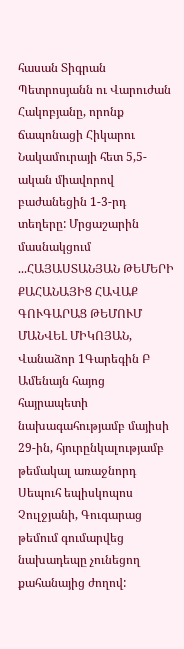հասան Տիգրան Պետրոսյանն ու Վարուժան Հակոբյանը, որոնք ճապոնացի Հիկարու Նակամուրայի հետ 5,5-ական միավորով բաժանեցին 1-3-րդ տեղերը: Մրցաշարին մասնակցում ...ՀԱՅԱՍՏԱՆՅԱՆ ԹԵՄԵՐԻ ՔԱՀԱՆԱՅԻՑ ՀԱՎԱՔ ԳՈՒԳԱՐԱՑ ԹԵՄՈՒՄ
ՄԱՆՎԵԼ ՄԻԿՈՅԱՆ, Վանաձոր 1Գարեգին Բ Ամենայն հայոց հայրապետի նախագահությամբ մայիսի 29-ին, հյուրընկալությամբ թեմակալ առաջնորդ Սեպուհ եպիսկոպոս Չուլջյանի, Գուգարաց թեմում գումարվեց նախադեպը չունեցող քահանայից ժողով: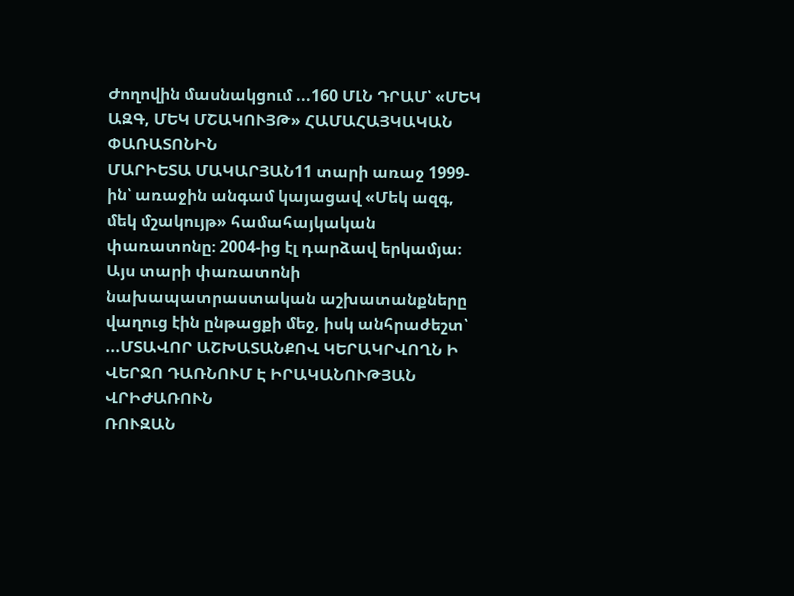Ժողովին մասնակցում ...160 ՄԼՆ ԴՐԱՄ՝ «ՄԵԿ ԱԶԳ, ՄԵԿ ՄՇԱԿՈՒՅԹ» ՀԱՄԱՀԱՅԿԱԿԱՆ ՓԱՌԱՏՈՆԻՆ
ՄԱՐԻԵՏԱ ՄԱԿԱՐՅԱՆ11 տարի առաջ 1999-ին՝ առաջին անգամ կայացավ «Մեկ ազգ, մեկ մշակույթ» համահայկական փառատոնը։ 2004-ից էլ դարձավ երկամյա։ Այս տարի փառատոնի նախապատրաստական աշխատանքները վաղուց էին ընթացքի մեջ, իսկ անհրաժեշտ՝ ...ՄՏԱՎՈՐ ԱՇԽԱՏԱՆՔՈՎ ԿԵՐԱԿՐՎՈՂՆ Ի ՎԵՐՋՈ ԴԱՌՆՈՒՄ Է ԻՐԱԿԱՆՈՒԹՅԱՆ ՎՐԻԺԱՌՈՒՆ
ՌՈՒԶԱՆ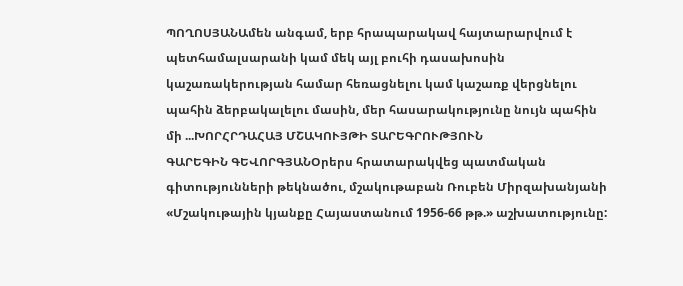ՊՈՂՈՍՅԱՆԱմեն անգամ, երբ հրապարակավ հայտարարվում է պետհամալսարանի կամ մեկ այլ բուհի դասախոսին կաշառակերության համար հեռացնելու կամ կաշառք վերցնելու պահին ձերբակալելու մասին, մեր հասարակությունը նույն պահին մի ...ԽՈՐՀՐԴԱՀԱՅ ՄՇԱԿՈՒՅԹԻ ՏԱՐԵԳՐՈՒԹՅՈՒՆ
ԳԱՐԵԳԻՆ ԳԵՎՈՐԳՅԱՆՕրերս հրատարակվեց պատմական գիտությունների թեկնածու, մշակութաբան Ռուբեն Միրզախանյանի «Մշակութային կյանքը Հայաստանում 1956-66 թթ.» աշխատությունը: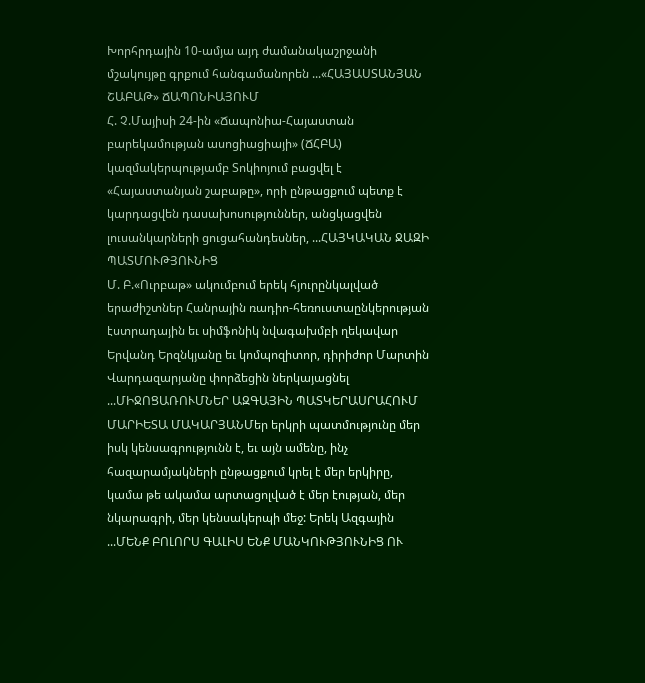Խորհրդային 10-ամյա այդ ժամանակաշրջանի մշակույթը գրքում հանգամանորեն ...«ՀԱՅԱՍՏԱՆՅԱՆ ՇԱԲԱԹ» ՃԱՊՈՆԻԱՅՈՒՄ
Հ. Չ.Մայիսի 24-ին «Ճապոնիա-Հայաստան բարեկամության ասոցիացիայի» (ՃՀԲԱ) կազմակերպությամբ Տոկիոյում բացվել է «Հայաստանյան շաբաթը», որի ընթացքում պետք է կարդացվեն դասախոսություններ, անցկացվեն լուսանկարների ցուցահանդեսներ, ...ՀԱՅԿԱԿԱՆ ՋԱԶԻ ՊԱՏՄՈՒԹՅՈՒՆԻՑ
Մ. Բ.«Ուրբաթ» ակումբում երեկ հյուրընկալված երաժիշտներ Հանրային ռադիո-հեռուստաընկերության էստրադային եւ սիմֆոնիկ նվագախմբի ղեկավար Երվանդ Երզնկյանը եւ կոմպոզիտոր, դիրիժոր Մարտին Վարդազարյանը փորձեցին ներկայացնել ...ՄԻՋՈՑԱՌՈՒՄՆԵՐ ԱԶԳԱՅԻՆ ՊԱՏԿԵՐԱՍՐԱՀՈՒՄ
ՄԱՐԻԵՏԱ ՄԱԿԱՐՅԱՆՄեր երկրի պատմությունը մեր իսկ կենսագրությունն է, եւ այն ամենը, ինչ հազարամյակների ընթացքում կրել է մեր երկիրը, կամա թե ակամա արտացոլված է մեր էության, մեր նկարագրի, մեր կենսակերպի մեջ: Երեկ Ազգային ...ՄԵՆՔ ԲՈԼՈՐՍ ԳԱԼԻՍ ԵՆՔ ՄԱՆԿՈՒԹՅՈՒՆԻՑ ՈՒ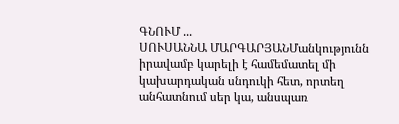ԳՆՈՒՄ ...
ՍՈՒՍԱՆՆԱ ՄԱՐԳԱՐՅԱՆՄանկությունն իրավամբ կարելի է համեմատել մի կախարդական սնդուկի հետ, որտեղ անհատնում սեր կա, անսպառ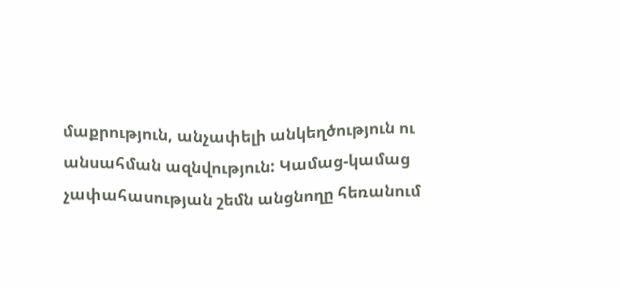մաքրություն, անչափելի անկեղծություն ու անսահման ազնվություն: Կամաց-կամաց չափահասության շեմն անցնողը հեռանում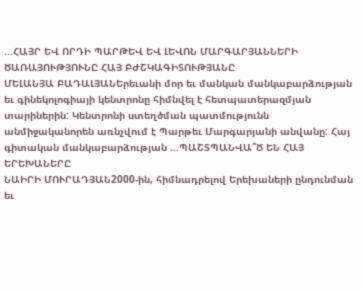...ՀԱՅՐ ԵՎ ՈՐԴԻ ՊԱՐԹԵՎ ԵՎ ԼԵՎՈՆ ՄԱՐԳԱՐՅԱՆՆԵՐԻ ԾԱՌԱՅՈՒԹՅՈՒՆԸ ՀԱՅ ԲԺՇԿԱԳԻՏՈՒԹՅԱՆԸ
ՄԵԼԱՆՅԱ ԲԱԴԱԼՅԱՆԵրեւանի մոր եւ մանկան մանկաբարձության եւ գինեկոլոգիայի կենտրոնը հիմնվել է հետպատերազմյան տարիներին: Կենտրոնի ստեղծման պատմությունն անմիջականորեն առնչվում է Պարթեւ Մարգարյանի անվանը: Հայ գիտական մանկաբարձության ...ՊԱՇՏՊԱՆՎԱ՞Ծ ԵՆ ՀԱՅ ԵՐԵԽԱՆԵՐԸ
ՆԱԻՐԻ ՄՈՒՐԱԴՅԱՆ2000-ին, հիմնադրելով Երեխաների ընդունման եւ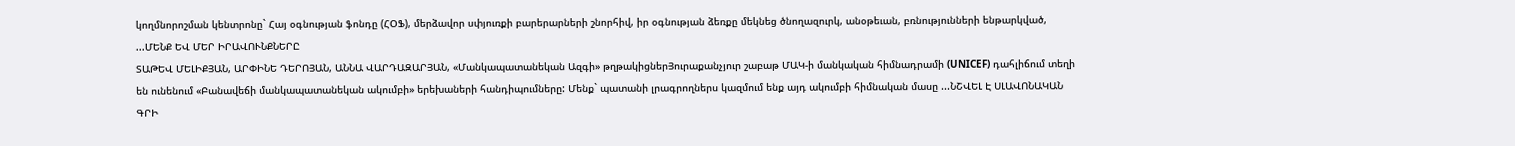կողմնորոշման կենտրոնը` Հայ օգնության ֆոնդը (ՀՕՖ), մերձավոր սփյուռքի բարերարների շնորհիվ, իր օգնության ձեռքը մեկնեց ծնողազուրկ, անօթեւան, բռնությունների ենթարկված, ...ՄԵՆՔ ԵՎ ՄԵՐ ԻՐԱՎՈՒՆՔՆԵՐԸ
ՏԱԹԵՎ ՄԵԼԻՔՅԱՆ, ԱՐՓԻՆԵ ԴԵՐՈՅԱՆ, ԱՆՆԱ ՎԱՐԴԱԶԱՐՅԱՆ, «Մանկապատանեկան Ազգի» թղթակիցներՅուրաքանչյուր շաբաթ ՄԱԿ-ի մանկական հիմնադրամի (UNICEF) դահլիճում տեղի են ունենում «Բանավեճի մանկապատանեկան ակումբի» երեխաների հանդիպումները: Մենք` պատանի լրագրողներս կազմում ենք այդ ակումբի հիմնական մասը ...ՆՇՎԵԼ Է ՍԼԱՎՈՆԱԿԱՆ ԳՐԻ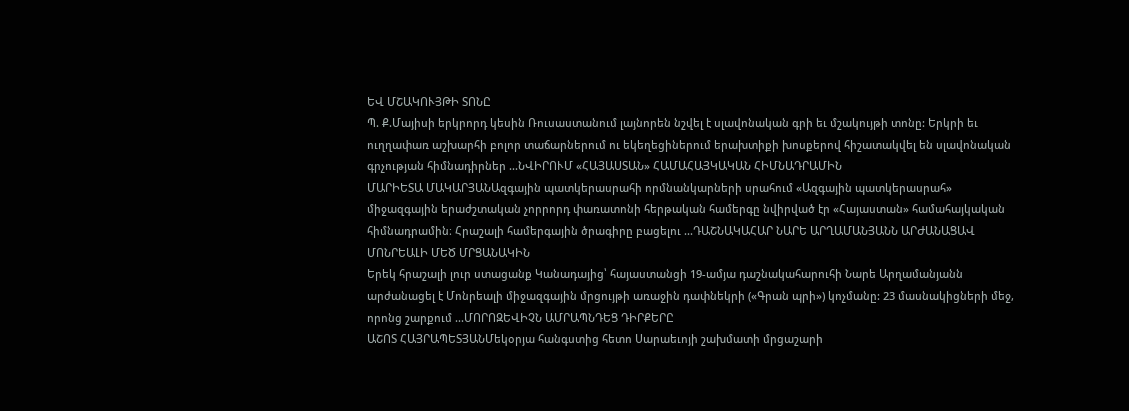ԵՎ ՄՇԱԿՈՒՅԹԻ ՏՈՆԸ
Պ. Ք.Մայիսի երկրորդ կեսին Ռուսաստանում լայնորեն նշվել է սլավոնական գրի եւ մշակույթի տոնը: Երկրի եւ ուղղափառ աշխարհի բոլոր տաճարներում ու եկեղեցիներում երախտիքի խոսքերով հիշատակվել են սլավոնական գրչության հիմնադիրներ ...ՆՎԻՐՈՒՄ «ՀԱՅԱՍՏԱՆ» ՀԱՄԱՀԱՅԿԱԿԱՆ ՀԻՄՆԱԴՐԱՄԻՆ
ՄԱՐԻԵՏԱ ՄԱԿԱՐՅԱՆԱզգային պատկերասրահի որմնանկարների սրահում «Ազգային պատկերասրահ» միջազգային երաժշտական չորրորդ փառատոնի հերթական համերգը նվիրված էր «Հայաստան» համահայկական հիմնադրամին։ Հրաշալի համերգային ծրագիրը բացելու ...ԴԱՇՆԱԿԱՀԱՐ ՆԱՐԵ ԱՐՂԱՄԱՆՅԱՆՆ ԱՐԺԱՆԱՑԱՎ ՄՈՆՐԵԱԼԻ ՄԵԾ ՄՐՑԱՆԱԿԻՆ
Երեկ հրաշալի լուր ստացանք Կանադայից՝ հայաստանցի 19-ամյա դաշնակահարուհի Նարե Արղամանյանն արժանացել է Մոնրեալի միջազգային մրցույթի առաջին դափնեկրի («Գրան պրի») կոչմանը: 23 մասնակիցների մեջ, որոնց շարքում ...ՄՈՐՈԶԵՎԻՉՆ ԱՄՐԱՊՆԴԵՑ ԴԻՐՔԵՐԸ
ԱՇՈՏ ՀԱՅՐԱՊԵՏՅԱՆՄեկօրյա հանգստից հետո Սարաեւոյի շախմատի մրցաշարի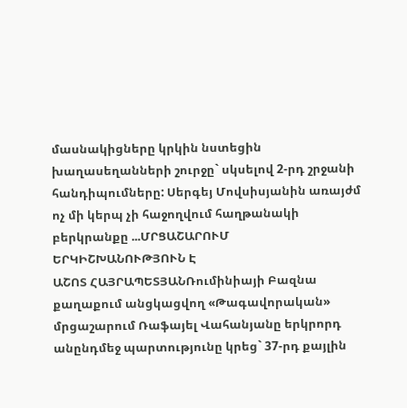մասնակիցները կրկին նստեցին խաղասեղանների շուրջը` սկսելով 2-րդ շրջանի հանդիպումները: Սերգեյ Մովսիսյանին առայժմ ոչ մի կերպ չի հաջողվում հաղթանակի բերկրանքը ...ՄՐՑԱՇԱՐՈՒՄ ԵՐԿԻՇԽԱՆՈՒԹՅՈՒՆ Է
ԱՇՈՏ ՀԱՅՐԱՊԵՏՅԱՆՌումինիայի Բազնա քաղաքում անցկացվող «Թագավորական» մրցաշարում Ռաֆայել Վահանյանը երկրորդ անընդմեջ պարտությունը կրեց` 37-րդ քայլին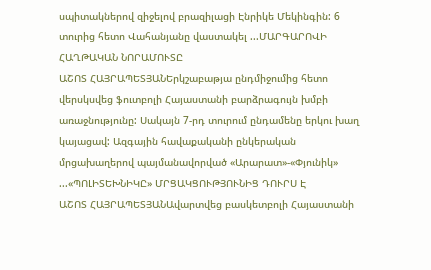սպիտակներով զիջելով բրազիլացի Էնրիկե Մեկինգին: 6 տուրից հետո Վահանյանը վաստակել ...ՄԱՐԳԱՐՈՎԻ ՀԱՂԹԱԿԱՆ ՆՈՐԱՄՈՒՏԸ
ԱՇՈՏ ՀԱՅՐԱՊԵՏՅԱՆԵրկշաբաթյա ընդմիջումից հետո վերսկսվեց ֆուտբոլի Հայաստանի բարձրագույն խմբի առաջնությունը: Սակայն 7-րդ տուրում ընդամենը երկու խաղ կայացավ: Ազգային հավաքականի ընկերական մրցախաղերով պայմանավորված «Արարատ»-«Փյունիկ» ...«ՊՈԼԻՏԵԽՆԻԿԸ» ՄՐՑԱԿՑՈՒԹՅՈՒՆԻՑ ԴՈՒՐՍ Է
ԱՇՈՏ ՀԱՅՐԱՊԵՏՅԱՆԱվարտվեց բասկետբոլի Հայաստանի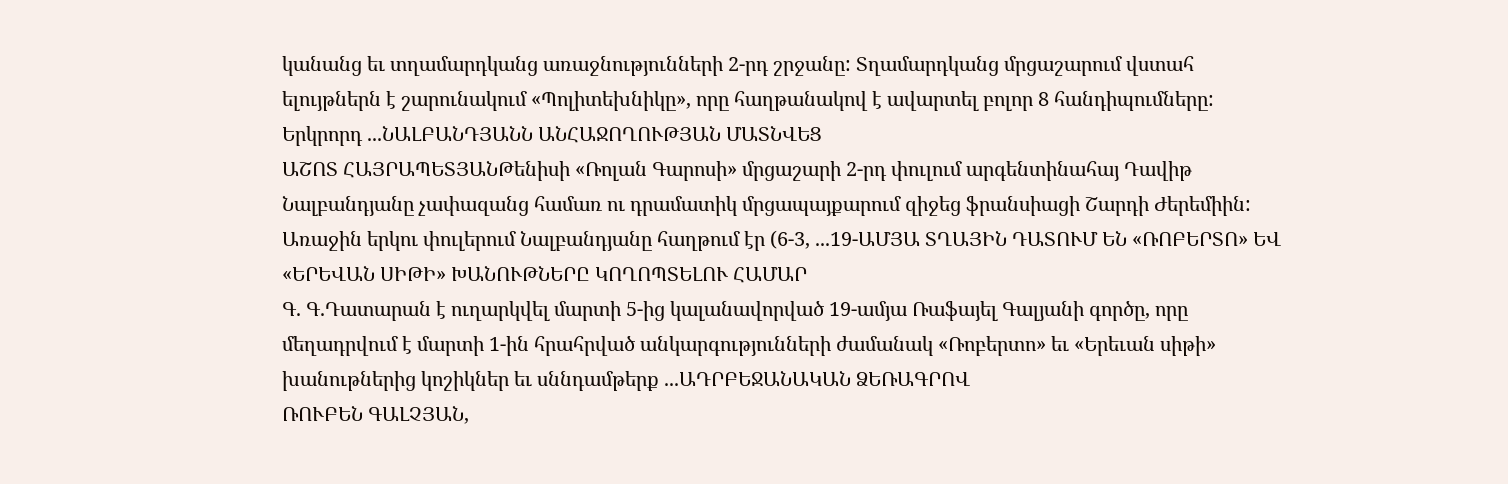կանանց եւ տղամարդկանց առաջնությունների 2-րդ շրջանը: Տղամարդկանց մրցաշարում վստահ ելույթներն է շարունակում «Պոլիտեխնիկը», որը հաղթանակով է ավարտել բոլոր 8 հանդիպումները: Երկրորդ ...ՆԱԼԲԱՆԴՅԱՆՆ ԱՆՀԱՋՈՂՈՒԹՅԱՆ ՄԱՏՆՎԵՑ
ԱՇՈՏ ՀԱՅՐԱՊԵՏՅԱՆԹենիսի «Ռոլան Գարոսի» մրցաշարի 2-րդ փուլում արգենտինահայ Դավիթ Նալբանդյանը չափազանց համառ ու դրամատիկ մրցապայքարում զիջեց ֆրանսիացի Շարդի Ժերեմիին: Առաջին երկու փուլերում Նալբանդյանը հաղթում էր (6-3, ...19-ԱՄՅԱ ՏՂԱՅԻՆ ԴԱՏՈՒՄ ԵՆ «ՌՈԲԵՐՏՈ» ԵՎ «ԵՐԵՎԱՆ ՍԻԹԻ» ԽԱՆՈՒԹՆԵՐԸ ԿՈՂՈՊՏԵԼՈՒ ՀԱՄԱՐ
Գ. Գ.Դատարան է ուղարկվել մարտի 5-ից կալանավորված 19-ամյա Ռաֆայել Գալյանի գործը, որը մեղադրվում է մարտի 1-ին հրահրված անկարգությունների ժամանակ «Ռոբերտո» եւ «Երեւան սիթի» խանութներից կոշիկներ եւ սննդամթերք ...ԱԴՐԲԵՋԱՆԱԿԱՆ ՁԵՌԱԳՐՈՎ
ՌՈՒԲԵՆ ԳԱԼՉՅԱՆ,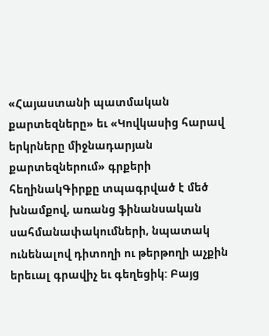«Հայաստանի պատմական քարտեզները» եւ «Կովկասից հարավ երկրները միջնադարյան քարտեզներում» գրքերի հեղինակԳիրքը տպագրված է մեծ խնամքով, առանց ֆինանսական սահմանափակումների, նպատակ ունենալով դիտողի ու թերթողի աչքին երեւալ գրավիչ եւ գեղեցիկ: Բայց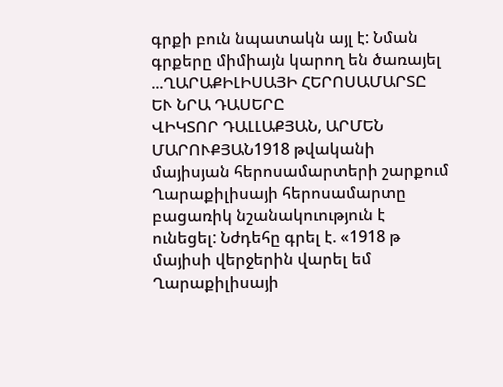գրքի բուն նպատակն այլ է: Նման գրքերը միմիայն կարող են ծառայել ...ՂԱՐԱՔԻԼԻՍԱՅԻ ՀԵՐՈՍԱՄԱՐՏԸ ԵՒ ՆՐԱ ԴԱՍԵՐԸ
ՎԻԿՏՈՐ ԴԱԼԼԱՔՅԱՆ, ԱՐՄԵՆ ՄԱՐՈՒՔՅԱՆ1918 թվականի մայիսյան հերոսամարտերի շարքում Ղարաքիլիսայի հերոսամարտը բացառիկ նշանակուություն է ունեցել: Նժդեհը գրել է. «1918 թ մայիսի վերջերին վարել եմ Ղարաքիլիսայի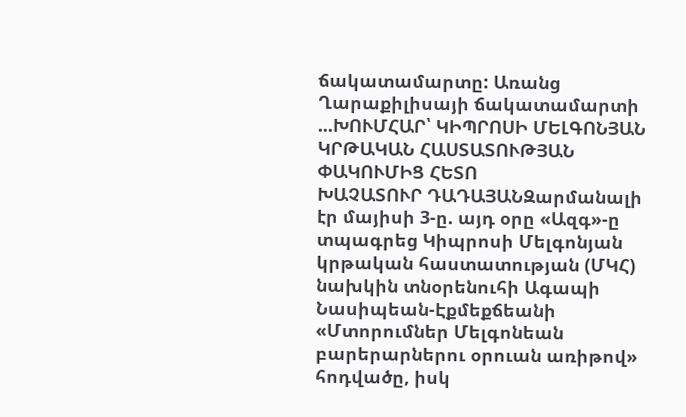ճակատամարտը: Առանց Ղարաքիլիսայի ճակատամարտի ...ԽՈՒՄՀԱՐ՝ ԿԻՊՐՈՍԻ ՄԵԼԳՈՆՅԱՆ ԿՐԹԱԿԱՆ ՀԱՍՏԱՏՈՒԹՅԱՆ ՓԱԿՈՒՄԻՑ ՀԵՏՈ
ԽԱՉԱՏՈՒՐ ԴԱԴԱՅԱՆԶարմանալի էր մայիսի 3-ը. այդ օրը «Ազգ»-ը տպագրեց Կիպրոսի Մելգոնյան կրթական հաստատության (ՄԿՀ) նախկին տնօրենուհի Ագապի Նասիպեան-Էքմեքճեանի «Մտորումներ Մելգոնեան բարերարներու օրուան առիթով» հոդվածը, իսկ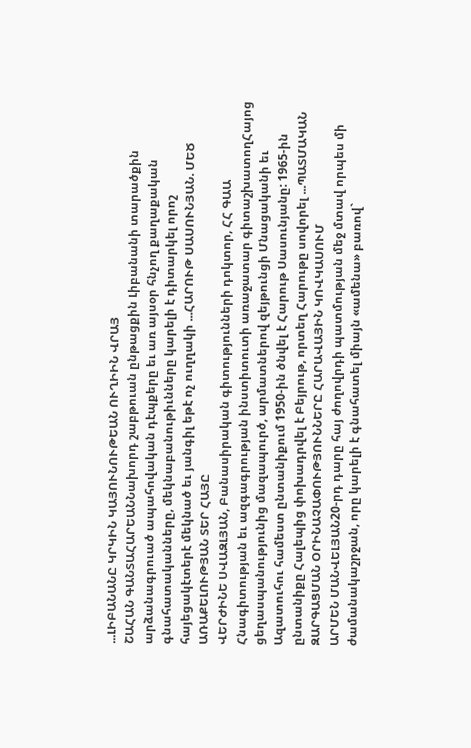...ԼԻԲԱՆԱՆԸ ԿՐԿԻՆ ԿԱՅՈՒՆՈՒԹԵԱՆ ՈՒՂԻԻՆ ՎՐԱՅ
ՇԱՀԱՆ ԳԱՆՏԱՀԱՐԵԱՆՆախորդ շաբթուան ընթացքին Լիբանանի տարածքին արձանագրուած ապահովական դէպքերը եւ առ այսօր հնչող քաղաքական գնահատականները, մեկնաբանութիւնները կարելի է դիտարկել որոշ հայեցակէտերէ մեկնած եւ յանգիլ եթէ ոչ ուղղակի ...ՀԱՐՈՒԹ ՍԱՍՈՒՆՅԱՆ. ՄԵԾ ԱՌԱՔԵԼՈՒԹՅԱՆ ՏԵՐ ՀԱՅԸ
ՎԵՐԺԻՆԵ ՍՎԱԶԼՅԱՆ, Բանասիրական գիտությունների դոկտոր, ՀՀ ԳԱԱ Հնագիտության եւ ազգագրության ինստիտուտի առաջատար գիտաշխատողՀայոց ցեղասպանությունից մազապուրծ, արմատներով զեյթունցի Մնացականի եւ Ազատուհու համեստ ընտանիքում 1950-ին ծնվել է Հարութ Սասունյանը: 1965-ին ընտանիքը Հալեպից փոխադրվել է Բեյրութ, որտեղ Հարութը սովորել ...ՊԱՏՄԱԿԱՆ ԶԱՐԳԱՑՄԱՆ ՕՐԻՆԱՉԱՓՈՒԹՅՈՒՆՆԵՐԸ ՀԱՐԱՎԱՅԻՆ ԿՈՎԿԱՍՈՒՄ
ԱՐՄԵՆ ՄԱՆՎԵԼՅԱՆ20-րդ դարը հայ ժողովրդի պատմության մեջ մտավ որպես մի ժամանակաշրջան, որը կարելի է գնահատել միայն «ամենա» բառով`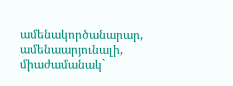ամենակործանարար, ամենաարյունալի, միաժամանակ`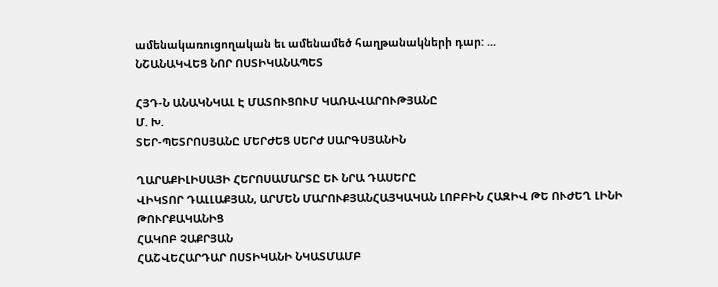ամենակառուցողական եւ ամենամեծ հաղթանակների դար: ...
ՆՇԱՆԱԿՎԵՑ ՆՈՐ ՈՍՏԻԿԱՆԱՊԵՏ

ՀՅԴ-Ն ԱՆԱԿՆԿԱԼ Է ՄԱՏՈՒՑՈՒՄ ԿԱՌԱՎԱՐՈՒԹՅԱՆԸ
Մ. Խ.
ՏԵՐ-ՊԵՏՐՈՍՅԱՆԸ ՄԵՐԺԵՑ ՍԵՐԺ ՍԱՐԳՍՅԱՆԻՆ

ՂԱՐԱՔԻԼԻՍԱՅԻ ՀԵՐՈՍԱՄԱՐՏԸ ԵՒ ՆՐԱ ԴԱՍԵՐԸ
ՎԻԿՏՈՐ ԴԱԼԼԱՔՅԱՆ, ԱՐՄԵՆ ՄԱՐՈՒՔՅԱՆՀԱՅԿԱԿԱՆ ԼՈԲԲԻՆ ՀԱԶԻՎ ԹԵ ՈՒԺԵՂ ԼԻՆԻ ԹՈՒՐՔԱԿԱՆԻՑ
ՀԱԿՈԲ ՉԱՔՐՅԱՆ
ՀԱՇՎԵՀԱՐԴԱՐ ՈՍՏԻԿԱՆԻ ՆԿԱՏՄԱՄԲ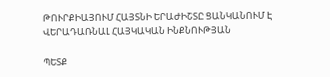ԹՈՒՐՔԻԱՅՈՒՄ ՀԱՅՏՆԻ ԵՐԱԺԻՇՏԸ ՑԱՆԿԱՆՈՒՄ Է ՎԵՐԱԴԱՌՆԱԼ ՀԱՅԿԱԿԱՆ ԻՆՔՆՈՒԹՅԱՆ

ՊԵՏՔ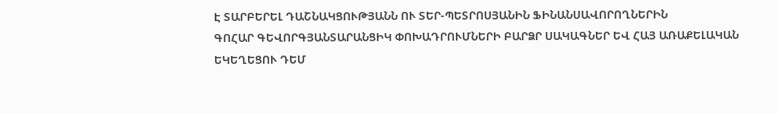Է ՏԱՐԲԵՐԵԼ ԴԱՇՆԱԿՑՈՒԹՅԱՆՆ ՈՒ ՏԵՐ-ՊԵՏՐՈՍՅԱՆԻՆ ՖԻՆԱՆՍԱՎՈՐՈՂՆԵՐԻՆ
ԳՈՀԱՐ ԳԵՎՈՐԳՅԱՆՏԱՐԱՆՑԻԿ ՓՈԽԱԴՐՈՒՄՆԵՐԻ ԲԱՐՁՐ ՍԱԿԱԳՆԵՐ ԵՎ ՀԱՅ ԱՌԱՔԵԼԱԿԱՆ ԵԿԵՂԵՑՈՒ ԴԵՄ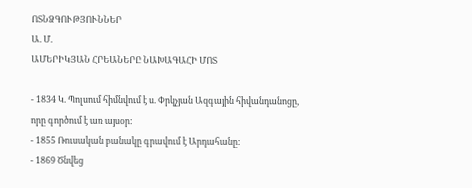ՈՏՆՁԳՈՒԹՅՈՒՆՆԵՐ
Ա. Մ.
ԱՄԵՐԻԿՅԱՆ ՀՐԵԱՆԵՐԸ ՆԱԽԱԳԱՀԻ ՄՈՏ

- 1834 Կ. Պոլսում հիմնվում է ս. Փրկչյան Ազգային հիվանդանոցը, որը գործում է առ այսօր:
- 1855 Ռուսական բանակը գրավում է Արդահանը:
- 1869 Ծնվեց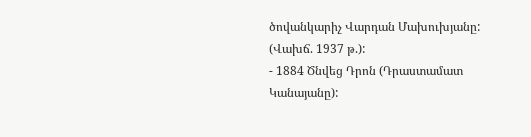ծովանկարիչ Վարդան Մախուխյանը: (Վախճ. 1937 թ.):
- 1884 Ծնվեց Դրոն (Դրաստամատ Կանայանը):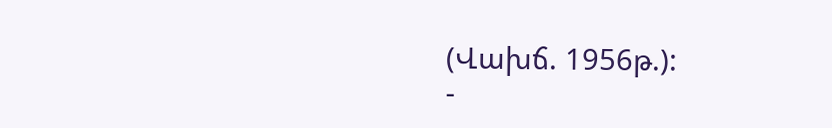(Վախճ. 1956թ.):
-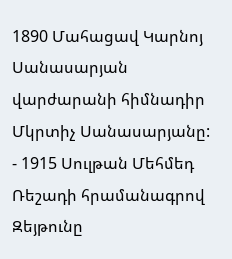1890 Մահացավ Կարնոյ Սանասարյան վարժարանի հիմնադիր Մկրտիչ Սանասարյանը:
- 1915 Սուլթան Մեհմեդ Ռեշադի հրամանագրով Զեյթունը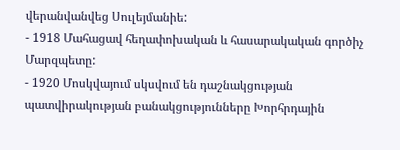վերանվանվեց Սուլեյմանիե:
- 1918 Մահացավ հեղափոխական և հասարակական գործիչ Մարզպետը:
- 1920 Մոսկվայում սկսվում են դաշնակցության պատվիրակության բանակցությունները Խորհրդային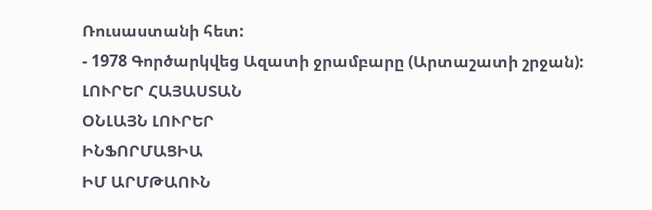Ռուսաստանի հետ:
- 1978 Գործարկվեց Ազատի ջրամբարը (Արտաշատի շրջան):
ԼՈՒՐԵՐ ՀԱՅԱՍՏԱՆ
ՕՆԼԱՅՆ ԼՈՒՐԵՐ
ԻՆՖՈՐՄԱՑԻԱ
ԻՄ ԱՐՄԹԱՈՒՆ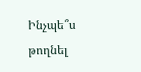Ինչպե՞ս թողնել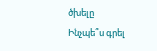ծխելը
Ինչպե՞ս գրել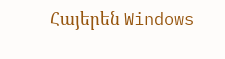Հայերեն Windows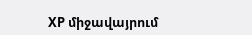XP միջավայրում